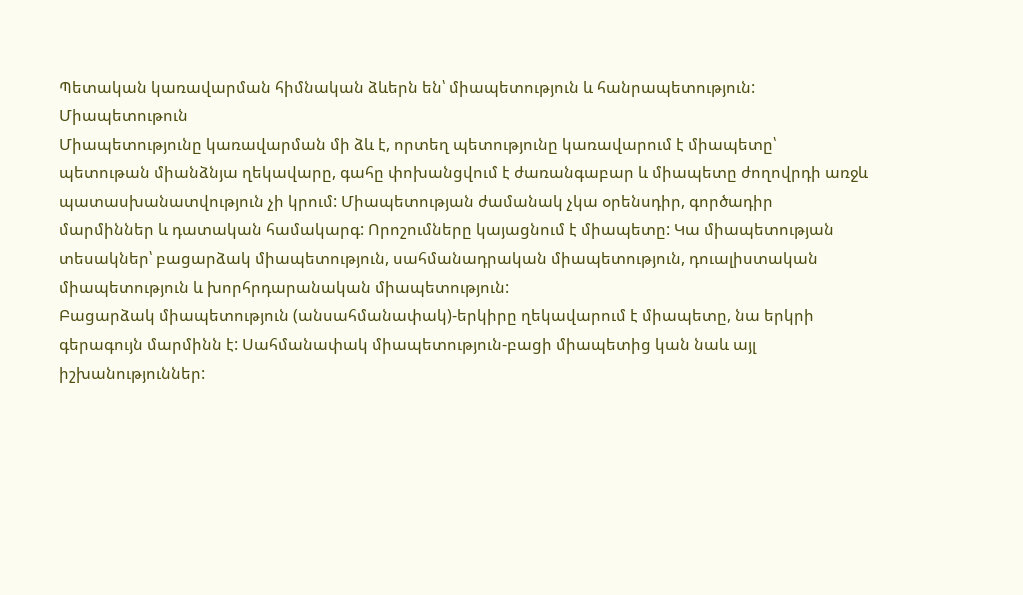Պետական կառավարման հիմնական ձևերն են՝ միապետություն և հանրապետություն:
Միապետութուն
Միապետությունը կառավարման մի ձև է, որտեղ պետությունը կառավարում է միապետը՝ պետութան միանձնյա ղեկավարը, գահը փոխանցվում է ժառանգաբար և միապետը ժողովրդի առջև պատասխանատվություն չի կրում: Միապետության ժամանակ չկա օրենսդիր, գործադիր մարմիններ և դատական համակարգ: Որոշումները կայացնում է միապետը: Կա միապետության տեսակներ՝ բացարձակ միապետություն, սահմանադրական միապետություն, դուալիստական միապետություն և խորհրդարանական միապետություն:
Բացարձակ միապետություն (անսահմանափակ)-երկիրը ղեկավարում է միապետը, նա երկրի գերագույն մարմինն է: Սահմանափակ միապետություն-բացի միապետից կան նաև այլ իշխանություններ: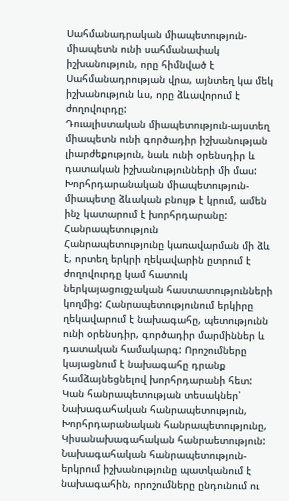Սահմանադրական միապետություն-միապետն ունի սահմանափակ իշխանություն, որը հիմնված է Սահմանադրության վրա, այնտեղ կա մեկ իշխանություն ևս, որը ձևավորում է ժողովուրդը:
Դուալիստական միապետություն-այստեղ միապետն ունի գործադիր իշխանության լիարժեքություն, նաև ունի օրենսդիր և դատական իշխանությունների մի մաս:
Խորհրդարանական միապետություն-միապետը ձևական բնույթ է կրում, ամեն ինչ կատարում է խորհրդարանը:
Հանրապետություն
Հանրապետությունը կառավարման մի ձև է, որտեղ երկրի ղեկավարին ըտրում է ժողովուրդը կամ հատուկ ներկայացուցչական հաստատությունների կողմից: Հանրապետությունում երկիրը ղեկավարում է նախագահը, պետությունն ունի օրենսդիր, գործադիր մարմիններ և դատական համակարգ: Որոշումները կայացնում է նախագահը դրանք համձայնեցնելով խորհրդարանի հետ: Կան հանրապետության տեսակներ՝ Նախագահական հանրապետություն, Խորհրդարանական հանրապետությունը, Կիսանախագահական հանրաետություն:
Նախագահական հանրապետություն-երկրում իշխանությունը պատկանում է նախագահին, որոշումները ընդունում ու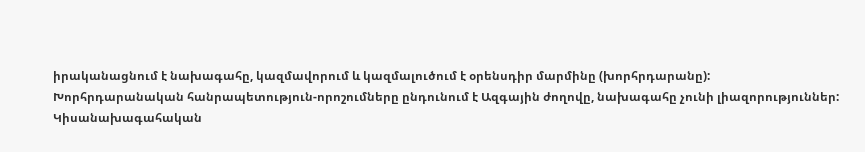իրականացնում է նախագահը, կազմավորում և կազմալուծում է օրենսդիր մարմինը (խորհրդարանը):
Խորհրդարանական հանրապետություն-որոշումները ընդունում է Ազգային ժողովը, նախագահը չունի լիազորություններ:
Կիսանախագահական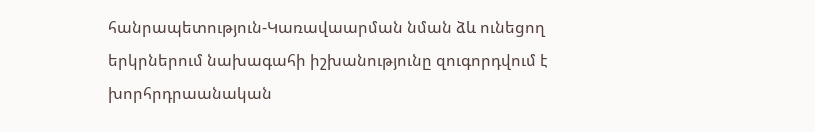հանրապետություն-Կառավաարման նման ձև ունեցող երկրներում նախագահի իշխանությունը զուգորդվում է խորհրդրաանական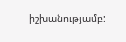իշխանությամբ: